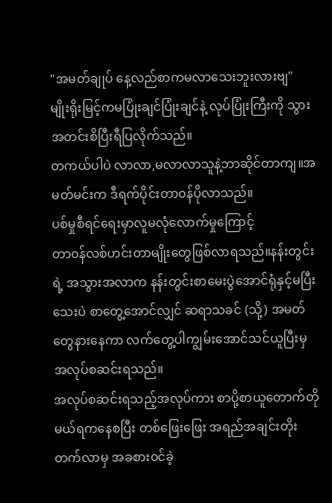"အမတ်ချုပ် နေ့လည်စာကမလာသေးဘူးလားဗျ"
မျိုးရိုးမြင့်ကမပြုံးချင်ပြုံးချင်နဲ့ လုပ်ပြုံးကြီးကို သွားအတင်းစိပြီးရီပြလိုက်သည်။
တကယ်ပါပဲ လာလာ,မလာလာသူနဲ့ဘာဆိုင်တာကျ။အမတ်မင်းက ဒီရက်ပိုင်းတာ၀န်ပိုလာသည်။
ပစ်မှုစီရင်ရေးမှာလူမလုံလောက်မှုကြောင့်
တာ၀န်လစ်ဟင်းတာမျိုးတွေဖြစ်လာရသည်။နန်းတွင်းရဲ့ အသွားအလာက နန်းတွင်းစာမေးပွဲအောင်ရုံနှင့်မပြီးသေးပဲ စာတွေ့အောင်လျှင် ဆရာသခင် (သို့) အမတ်တွေနားနေကာ လက်တွေ့ပါကျွမ်းအောင်သင်ယူပြီးမှ အလုပ်စဆင်းရသည်။
အလုပ်စဆင်းရသည့်အလုပ်ကား စာပို့စာယူတောက်တိုမယ်ရကနေစပြီး တစ်ဖြေးဖြေး အရည်အချင်းတိုးတက်လာမှ အခစား၀င်ခဲ့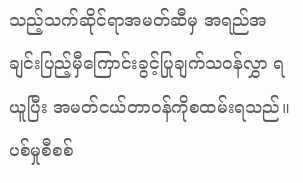သည့်သက်ဆိုင်ရာအမတ်ဆီမှ အရည်အချင်းပြည့်မှီကြောင်းခွင့်ပြုချက်သ၀န်လွှာ ရယူပြီး အမတ်ငယ်တာ၀န်ကိုစထမ်းရသည်။ပစ်မှုစီစစ်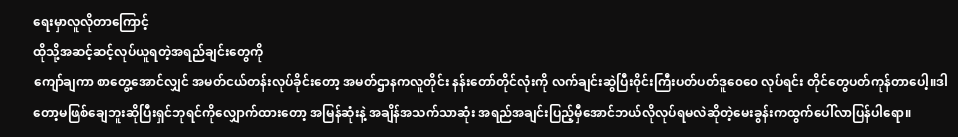ရေးမှာလူလိုတာကြောင့်
ထိုသို့အဆင့်ဆင့်လုပ်ယူရတဲ့အရည်ချင်းတွေကို
ကျော်ချကာ စာတွေ့အောင်လျှင် အမတ်ငယ်တန်းလုပ်ခိုင်းတော့ အမတ်ဌာနကလူတိုင်း နန်းတော်တိုင်လုံးကို လက်ချင်းဆွဲပြီး၀ိုင်းကြီးပတ်ပတ်ဒူ၀ေ၀ေ လုပ်ရင်း တိုင်တွေပတ်ကုန်တာပေါ့။ဒါတော့မဖြစ်ချေဘူးဆိုပြီးရှင်ဘုရင်ကိုလျှောက်ထားတော့ အမြန်ဆုံးနဲ့ အချိန်အသက်သာဆုံး အရည်အချင်းပြည့်မှီအောင်ဘယ်လိုလုပ်ရမလဲဆိုတဲ့မေးခွန်းကထွက်ပေါ်လာပြန်ပါရော။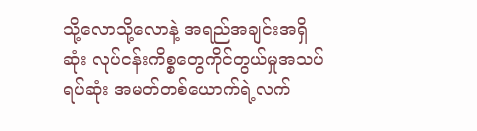သို့လောသို့လောနဲ့ အရည်အချင်းအရှိဆုံး လုပ်ငန်းကိစ္စတွေကိုင်တွယ်မှုအသပ်ရပ်ဆုံး အမတ်တစ်ယောက်ရဲ့လက်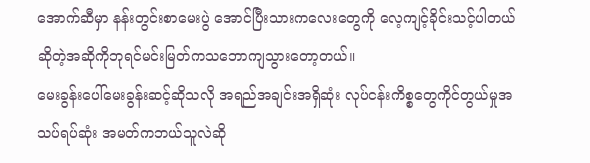အောက်ဆီမှာ နန်းတွင်းစာမေးပွဲ အောင်ပြီးသားကလေးတွေကို လေ့ကျင့်ခိုင်းသင့်ပါတယ်ဆိုတဲ့အဆိုကိုဘုရင်မင်းမြတ်ကသဘောကျသွားတော့တယ်။
မေးခွန်းပေါ်မေးခွန်းဆင့်ဆိုသလို အရည်အချင်းအရှိဆုံး လုပ်ငန်းကိစ္စတွေကိုင်တွယ်မှုအသပ်ရပ်ဆုံး အမတ်ကဘယ်သူလဲဆို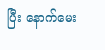ပြီး နောက်မေး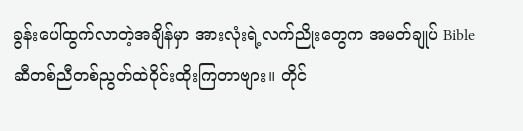ခွန်းပေါ်ထွက်လာတဲ့အချိန်မှာ အားလုံးရဲ့လက်ညိုးတွေက အမတ်ချုပ် Bibleဆီတစ်ညီတစ်ညွတ်ထဲ၀ိုင်းထိုးကြတာဗျား။ တိုင်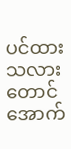ပင်ထားသလားတောင်အောက်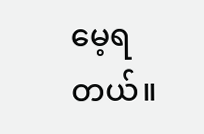မေ့ရတယ်။